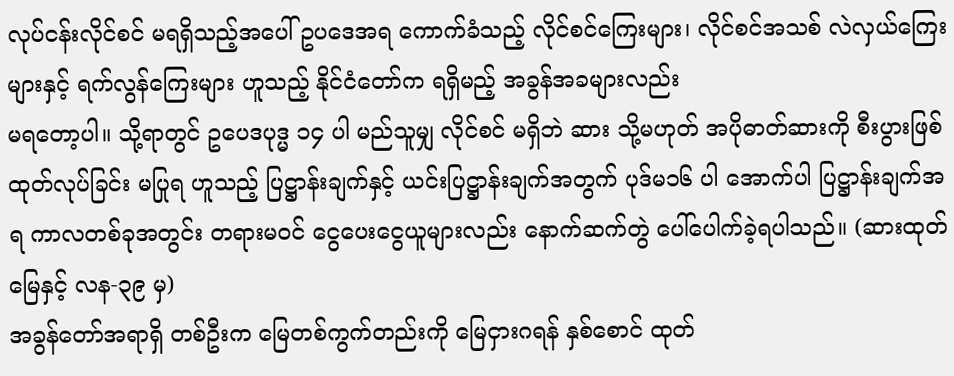လုပ်ငန်းလိုင်စင် မရရှိသည့်အပေါ် ဥပဒေအရ ကောက်ခံသည့် လိုင်စင်ကြေးများ၊ လိုင်စင်အသစ် လဲလှယ်ကြေးများနှင့် ရက်လွန်ကြေးများ ဟူသည့် နိုင်ငံတော်က ရရှိမည့် အခွန်အခများလည်း
မရတော့ပါ။ သို့ရာတွင် ဥပေဒပုဒ္မ ၁၄ ပါ မည်သူမျှ လိုင်စင် မရှိဘဲ ဆား သို့မဟုတ် အပိုဓာတ်ဆားကို စီးပွားဖြစ် ထုတ်လုပ်ခြင်း မပြုရ ဟူသည့် ပြဋ္ဌာန်းချက်နှင့် ယင်းပြဋ္ဌာန်းချက်အတွက် ပုဒ်မ၁၆ ပါ အောက်ပါ ပြဋ္ဌာန်းချက်အရ ကာလတစ်ခုအတွင်း တရားမဝင် ငွေပေးငွေယူများလည်း နောက်ဆက်တွဲ ပေါ်ပေါက်ခဲ့ရပါသည်။ (ဆားထုတ်မြေနှင့် လန-၃၉ မှ)
အခွန်တော်အရာရှိ တစ်ဦးက မြေတစ်ကွက်တည်းကို မြေငှားဂရန် နှစ်စောင် ထုတ်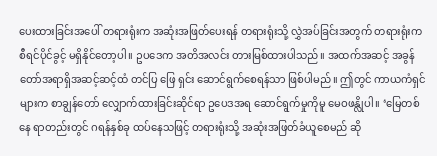ပေးထားခြင်းအပေါ် တရားရုံးက အဆုံးအဖြတ်ပေးရန် တရားရုံးသို့ လွှဲအပ်ခြင်းအတွက် တရားရုံးက စီရင်ပိုင်ခွင့် မရှိနိုင်တော့ပါ။ ဥပဒေက အတိအလင်း တားမြစ်ထားပါသည်။ အထက်အဆင့် အခွန်တော်အရာရှိအဆင့်ဆင့်ထံ တင်ပြ ဖြေ ရှင်း ဆောင်ရွက်စေရန်သာ ဖြစ်ပါမည်။ ဤတွင် ကာယကံရှင်များက စာချွန်တော် လျှောက်ထားခြင်းဆိုင်ရာ ဥပေဒအရ ဆောင်ရွက်မှုကိုမူ မေဝဖန္လိုပါ။ ‘မြေတစ်နေ ရာတည်းတွင် ဂရန်နှစ်ခု ထပ်နေသဖြင့် တရားရုံးသို့ အဆုံးအဖြတ်ခံယူစေမည် ဆို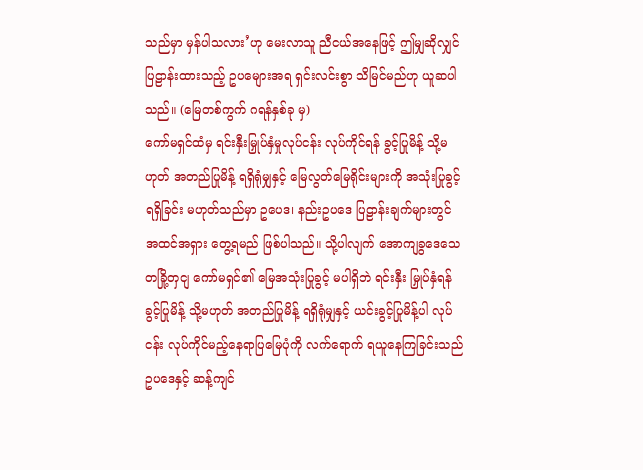သည်မှာ မှန်ပါသလား’ဟု မေးလာသူ ညီငယ်အနေဖြင့် ဤမျှဆိုလျှင် ပြဠာန်းထားသည့် ဥပမျေားအရ ရှင်းလင်းစွာ သိမြင်မည်ဟု ယူဆပါသည်။ (မြေတစ်ကွက် ဂရန်နှစ်ခု မှ)
ကော်မရှင်ထံမှ ရင်းနှီးမြှုပ်နှံမှုလုပ်ငန်း လုပ်ကိုင်ရန် ခွင့်ပြုမိန့် သို့မဟုတ် အတည်ပြုမိန့် ရရှိရုံမျှနှင့် မြေလွတ်မြေရိုင်းများကို အသုံးပြုခွင့် ရရှိခြင်း မဟုတ်သည်မှာ ဥပေဒ၊ နည်းဥပဒေ ပြဠာန်းချက်များတွင် အထင်အရှား တွေ့ရမည် ဖြစ်ပါသည်။ သို့ပါလျက် အောကျခွဒေသေတခြို့တှငျ ကော်မရှင်၏ မြေအသုံးပြုခွင့် မပါရှိဘဲ ရင်းနှီး မြှုပ်နှံရန် ခွင့်ပြုမိန့် သို့မဟုတ် အတည်ပြုမိန့် ရရှိရုံမျှနှင့် ယင်းခွင့်ပြုမိန့်ပါ လုပ်ငန်း လုပ်ကိုင်မည့်နေရာပြမြေပုံကို လက်ရောက် ရယူနေကြခြင်းသည် ဥပဒေနှင့် ဆန့်ကျင်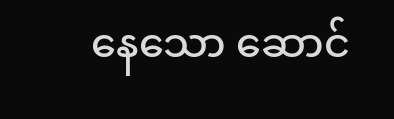နေသော ဆောင်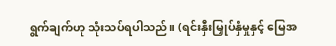ရွက်ချက်ဟု သုံးသပ်ရပါသည်။ (ရင်းနှီးမြှုပ်နှံမှုနှင့် မြေအ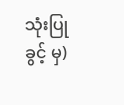သုံးပြုခွင့် မှ)